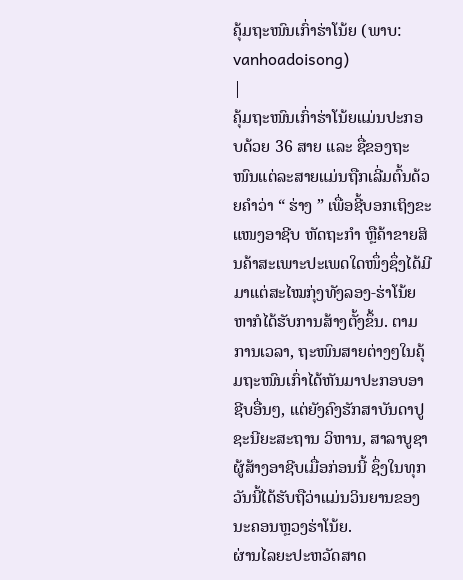ຄຸ້ມຖະໜົນເກົ່າຮ່າໂນ້ຍ (ພາບ: vanhoadoisong)
|
ຄຸ້ມຖະໜົນເກົ່າຮ່າໂນ້ຍແມ່ນປະກອບດ້ວຍ 36 ສາຍ ແລະ ຊື່ຂອງຖະໜົນແຕ່ລະສາຍແມ່ນຖືກເລີ່ມຕົ້ນດ້ວຍຄຳວ່າ “ ຮ່າງ ” ເພື່ອຊີ້ບອກເຖິງຂະແໜງອາຊີບ ຫັດຖະກຳ ຫຼືຄ້າຂາຍສິນຄ້າສະເພາະປະເພດໃດໜຶ່ງຊຶ່ງໄດ້ມີມາແຕ່ສະໄໝກຸ່ງທັງລອງ-ຮ່າໂນ້ຍຫາກໍໄດ້ຮັບການສ້າງຕັ້ງຂຶ້ນ. ຕາມການເວລາ, ຖະໜົນສາຍຕ່າງໆໃນຄຸ້ມຖະໜົນເກົ່າໄດ້ຫັນມາປະກອບອາຊີບອື່ນໆ, ແຕ່ຍັງຄົງຮັກສາບັນດາປູຊະນີຍະສະຖານ ວິຫານ, ສາລາບູຊາຜູ້ສ້າງອາຊີບເມື່ອກ່ອນນີ້ ຊຶ່ງໃນທຸກວັນນີ້ໄດ້ຮັບຖືວ່າແມ່ນວິນຍານຂອງນະຄອນຫຼວງຮ່າໂນ້ຍ.
ຜ່ານໄລຍະປະຫວັດສາດ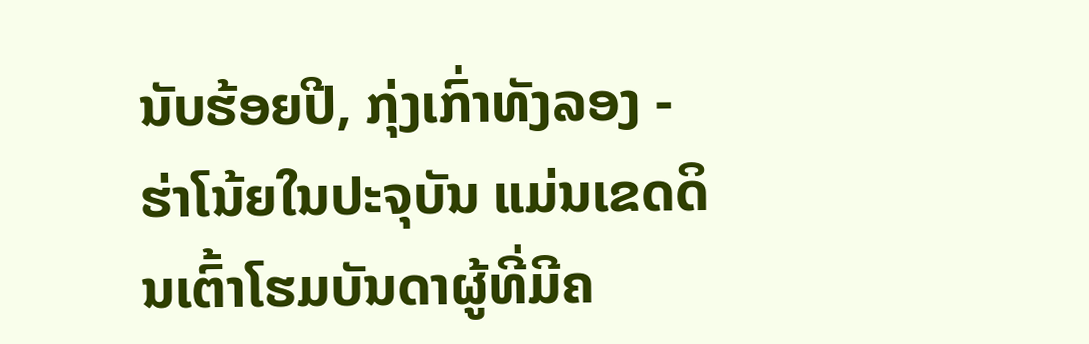ນັບຮ້ອຍປີ, ກຸ່ງເກົ່າທັງລອງ - ຮ່າໂນ້ຍໃນປະຈຸບັນ ແມ່ນເຂດດິນເຕົ້າໂຮມບັນດາຜູ້ທີ່ມີຄ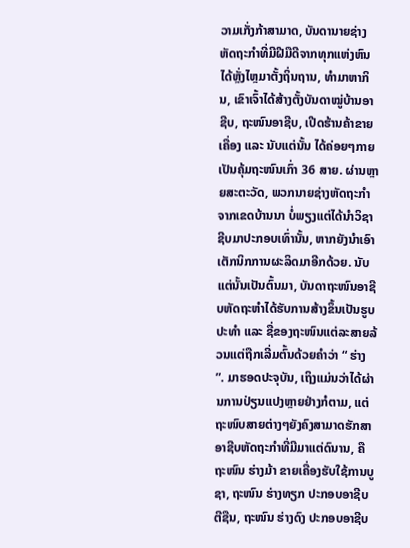ວາມເກັ່ງກ້າສາມາດ, ບັນດານາຍຊ່າງຫັດຖະກຳທີ່ມີຝີມືດີຈາກທຸກແຫ່ງຫົນໄດ້ຫຼັ່ງໄຫຼມາຕັ້ງຖິ່ນຖານ, ທຳມາຫາກິນ, ເຂົາເຈົ້າໄດ້ສ້າງຕັ້ງບັນດາໝູ່ບ້ານອາຊີບ, ຖະໜົນອາຊີບ, ເປີດຮ້ານຄ້າຂາຍເຄື່ອງ ແລະ ນັບແຕ່ນັ້ນ ໄດ້ຄ່ອຍໆກາຍເປັນຄຸ້ມຖະໜົນເກົ່າ 36 ສາຍ. ຜ່ານຫຼາຍສະຕະວັດ, ພວກນາຍຊ່າງຫັດຖະກຳຈາກເຂດບ້ານນາ ບໍ່ພຽງແຕ່ໄດ້ນຳວິຊາຊີບມາປະກອບເທົ່ານັ້ນ, ຫາກຍັງນຳເອົາເຕັກນິກການຜະລິດມາອີກດ້ວຍ. ນັບແຕ່ນັ້ນເປັນຕົ້ນມາ, ບັນດາຖະໜົນອາຊີບຫັດຖະຫຳໄດ້ຮັບການສ້າງຂຶ້ນເປັນຮູບປະທຳ ແລະ ຊື່ຂອງຖະໜົນແຕ່ລະສາຍລ້ວນແຕ່ຖືກເລີ່ມຕົ້ນດ້ວຍຄຳວ່າ “ ຮ່າງ ”. ມາຮອດປະຈຸບັນ, ເຖິງແມ່ນວ່າໄດ້ຜ່ານການປ່ຽນແປງຫຼາຍຢ່າງກໍຕາມ, ແຕ່ຖະໜົບສາຍຕ່າງໆຍັງຄົງສາມາດຮັກສາອາຊີບຫັດຖະກຳທີ່ມີມາແຕ່ດົນານ, ຄືຖະໜົນ ຮ່າງມ້າ ຂາຍເຄື່ອງຮັບໃຊ້ການບູຊາ, ຖະໜົນ ຮ່າງທຽກ ປະກອບອາຊີບຕີຊືນ, ຖະໜົນ ຮ່າງດົງ ປະກອບອາຊີບ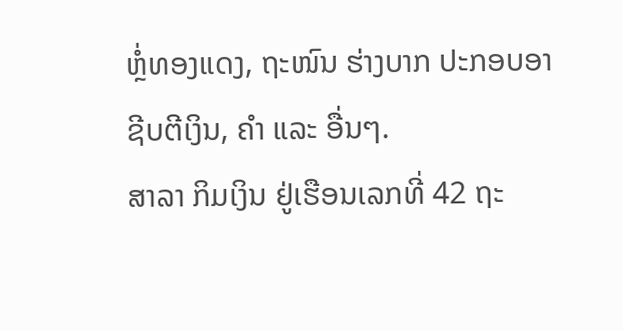ຫຼໍ່ທອງແດງ, ຖະໜົນ ຮ່າງບາກ ປະກອບອາຊີບຕີເງິນ, ຄຳ ແລະ ອື່ນໆ.
ສາລາ ກິມເງິນ ຢູ່ເຮືອນເລກທີ່ 42 ຖະ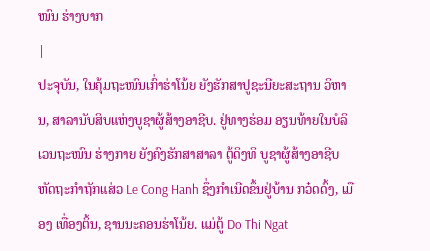ໜົນ ຮ່າງບາກ
|
ປະຈຸບັນ, ໃນຄຸ້ມຖະໜົນເກົ່າຮ່າໂນ້ຍ ຍັງຮັກສາປູຊະນີຍະສະຖານ ວິຫານ, ສາລານັບສິບແຫ່ງບູຊາຜູ້ສ້າງອາຊີບ. ຢູ່ທາງຮ່ອມ ອຽນທ້າຍໃນບໍລິເວນຖະໜົນ ຮ່າງກາຍ ຍັງຄົງຮັກສາສາລາ ຕູ້ດິງທິ ບູຊາຜູ້ສ້າງອາຊີບຫັດຖະກຳຖັກແສ່ວ Le Cong Hanh ຊຶ່ງກຳເນີດຂຶ້ນຢູ່ບ້ານ ກວ໋ດດົ້ງ, ເມືອງ ເທື່ອງຕິ້ນ, ຊານນະຄອນຮ່າໂນ້ຍ. ແມ່ຕູ້ Do Thi Ngat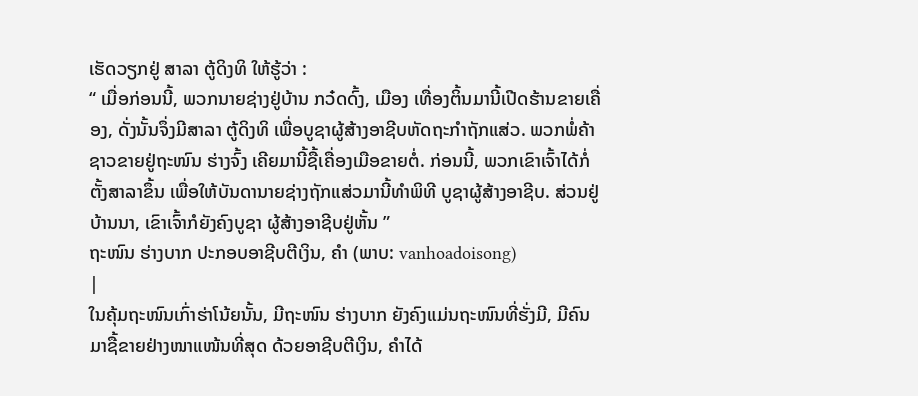ເຮັດວຽກຢູ່ ສາລາ ຕູ້ດິງທິ ໃຫ້ຮູ້ວ່າ :
“ ເມື່ອກ່ອນນີ້, ພວກນາຍຊ່າງຢູ່ບ້ານ ກວ໋ດດົ້ງ, ເມືອງ ເທື່ອງຕິ້ນມານີ້ເປີດຮ້ານຂາຍເຄື່ອງ, ດັ່ງນັ້ນຈຶ່ງມີສາລາ ຕູ້ດິງທິ ເພື່ອບູຊາຜູ້ສ້າງອາຊີບຫັດຖະກຳຖັກແສ່ວ. ພວກພໍ່ຄ້າຊາວຂາຍຢູ່ຖະໜົນ ຮ່າງຈົ້ງ ເຄີຍມານີ້ຊື້ເຄື່ອງເມືອຂາຍຕໍ່. ກ່ອນນີ້, ພວກເຂົາເຈົ້າໄດ້ກໍ່ຕັ້ງສາລາຂຶ້ນ ເພື່ອໃຫ້ບັນດານາຍຊ່າງຖັກແສ່ວມານີ້ທຳພິທີ ບູຊາຜູ້ສ້າງອາຊີບ. ສ່ວນຢູ່ບ້ານນາ, ເຂົາເຈົ້າກໍຍັງຄົງບູຊາ ຜູ້ສ້າງອາຊີບຢູ່ຫັ້ນ ”
ຖະໜົນ ຮ່າງບາກ ປະກອບອາຊີບຕີເງິນ, ຄຳ (ພາບ: vanhoadoisong)
|
ໃນຄຸ້ມຖະໜົນເກົ່າຮ່າໂນ້ຍນັ້ນ, ມີຖະໜົນ ຮ່າງບາກ ຍັງຄົງແມ່ນຖະໜົນທີ່ຮັ່ງມີ, ມີຄົນມາຊື້ຂາຍຢ່າງໜາແໜ້ນທີ່ສຸດ ດ້ວຍອາຊີບຕີເງິນ, ຄຳໄດ້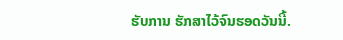ຮັບການ ຮັກສາໄວ້ຈົນຮອດວັນນີ້.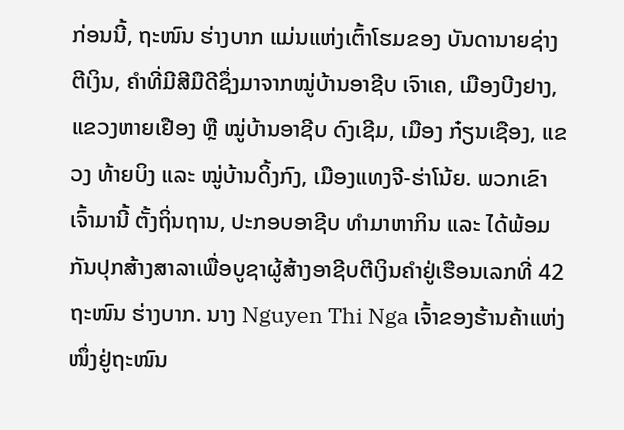ກ່ອນນີ້, ຖະໜົນ ຮ່າງບາກ ແມ່ນແຫ່ງເຕົ້າໂຮມຂອງ ບັນດານາຍຊ່າງຕີເງິນ, ຄຳທີ່ມີສີມືດີຊຶ່ງມາຈາກໝູ່ບ້ານອາຊີບ ເຈົາເຄ, ເມືອງບີງຢາງ, ແຂວງຫາຍເຢືອງ ຫຼື ໝູ່ບ້ານອາຊີບ ດົງເຊີມ, ເມືອງ ກ໋ຽນເຊືອງ, ແຂວງ ທ້າຍບິງ ແລະ ໝູ່ບ້ານດິ້ງກົງ, ເມືອງແທງຈີ-ຮ່າໂນ້ຍ. ພວກເຂົາເຈົ້າມານີ້ ຕັ້ງຖິ່ນຖານ, ປະກອບອາຊີບ ທຳມາຫາກິນ ແລະ ໄດ້ພ້ອມກັນປຸກສ້າງສາລາເພື່ອບູຊາຜູ້ສ້າງອາຊີບຕີເງິນຄຳຢູ່ເຮືອນເລກທີ່ 42 ຖະໜົນ ຮ່າງບາກ. ນາງ Nguyen Thi Nga ເຈົ້າຂອງຮ້ານຄ້າແຫ່ງໜຶ່ງຢູ່ຖະໜົນ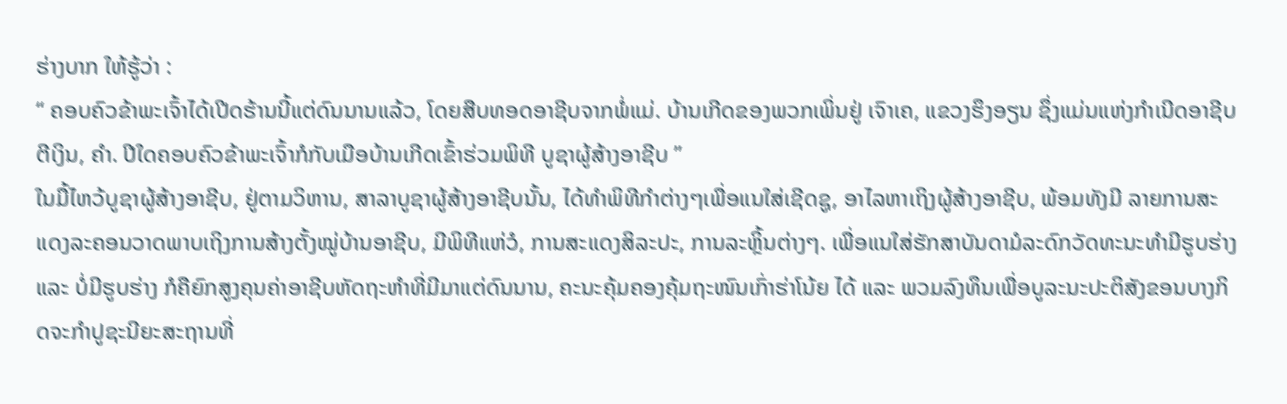ຮ່າງບາກ ໃຫ້ຮູ້ວ່າ :
“ ຄອບຄົວຂ້າພະເຈົ້າໄດ້ເປີດຮ້ານນີ້ແຕ່ດົນນານແລ້ວ, ໂດຍສືບທອດອາຊີບຈາກພໍ່ແມ່. ບ້ານເກີດຂອງພວກເພິ່ນຢູ່ ເຈົາເຄ, ແຂວງຮຶງອຽນ ຊຶ່ງແມ່ນແຫ່ງກຳເນີດອາຊີບຕີເງິນ, ຄຳ. ປີໃດຄອບຄົວຂ້າພະເຈົ້າກໍກັບເມືອບ້ານເກີດເຂົ້າຮ່ວມພິທີ ບູຊາຜູ້ສ້າງອາຊີບ ”
ໃນມື້ໄຫວ້ບູຊາຜູ້ສ້າງອາຊີບ, ຢູ່ຕາມວິຫານ, ສາລາບູຊາຜູ້ສ້າງອາຊີບນັ້ນ, ໄດ້ທຳພິທີກຳຕ່າງໆເພື່ອແນໃສ່ເຊີດຊູ, ອາໄລຫາເຖິງຜູ້ສ້າງອາຊີບ, ພ້ອມທັງມີ ລາຍການສະແດງລະຄອນວາດພາບເຖິງການສ້າງຕັ້ງໝູ່ບ້ານອາຊີບ, ມີພິທີແຫ່ວໍ, ການສະແດງສິລະປະ, ການລະຫຼິ້ນຕ່າງໆ. ເພື່ອແນໃສ່ຮັກສາບັນດາມໍລະດົກວັດທະນະທຳມີຮູບຮ່າງ ແລະ ບໍ່ມີຮູບຮ່າງ ກໍຄືຍົກສູງຄຸນຄ່າອາຊີບຫັດຖະຫຳທີ່ມີມາແຕ່ດົນນານ, ຄະນະຄຸ້ມຄອງຄຸ້ມຖະໜົນເກົ່າຮ່າໂນ້ຍ ໄດ້ ແລະ ພວມລົງທຶນເພື່ອບູລະນະປະຕິສັງຂອນບາງກິດຈະກຳປູຊະນີຍະສະຖານທີ່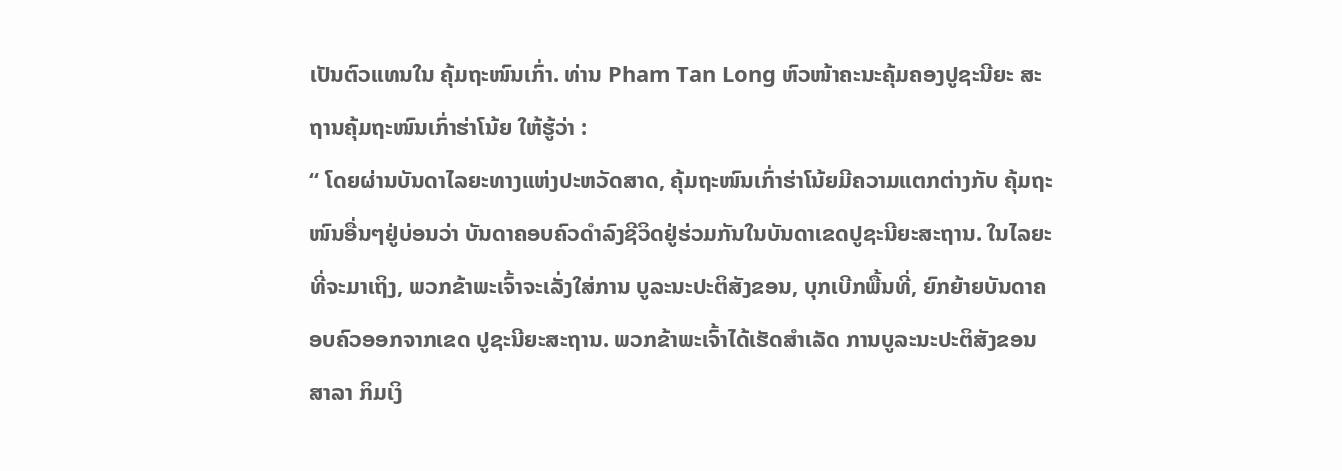ເປັນຕົວແທນໃນ ຄຸ້ມຖະໜົນເກົ່າ. ທ່ານ Pham Tan Long ຫົວໜ້າຄະນະຄຸ້ມຄອງປູຊະນີຍະ ສະຖານຄຸ້ມຖະໜົນເກົ່າຮ່າໂນ້ຍ ໃຫ້ຮູ້ວ່າ :
“ ໂດຍຜ່ານບັນດາໄລຍະທາງແຫ່ງປະຫວັດສາດ, ຄຸ້ມຖະໜົນເກົ່າຮ່າໂນ້ຍມີຄວາມແຕກຕ່າງກັບ ຄຸ້ມຖະໜົນອື່ນໆຢູ່ບ່ອນວ່າ ບັນດາຄອບຄົວດຳລົງຊີວິດຢູ່ຮ່ວມກັນໃນບັນດາເຂດປູຊະນີຍະສະຖານ. ໃນໄລຍະທີ່ຈະມາເຖິງ, ພວກຂ້າພະເຈົ້າຈະເລັ່ງໃສ່ການ ບູລະນະປະຕິສັງຂອນ, ບຸກເບີກພື້ນທີ່, ຍົກຍ້າຍບັນດາຄອບຄົວອອກຈາກເຂດ ປູຊະນີຍະສະຖານ. ພວກຂ້າພະເຈົ້າໄດ້ເຮັດສຳເລັດ ການບູລະນະປະຕິສັງຂອນສາລາ ກິມເງິ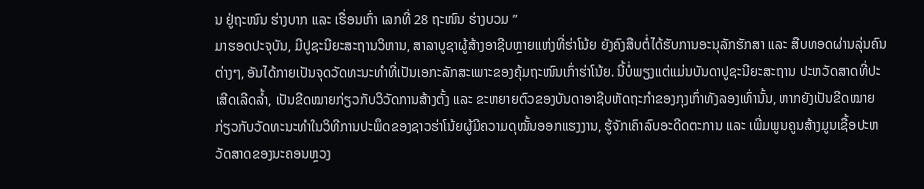ນ ຢູ່ຖະໜົນ ຮ່າງບາກ ແລະ ເຮື່ອນເກົ່າ ເລກທີ່ 28 ຖະໜົນ ຮ່າງບວມ ”
ມາຮອດປະຈຸບັນ, ມີປູຊະນີຍະສະຖານວິຫານ, ສາລາບູຊາຜູ້ສ້າງອາຊີບຫຼາຍແຫ່ງທີ່ຮ່າໂນ້ຍ ຍັງຄົງສືບຕໍ່ໄດ້ຮັບການອະນຸລັກຮັກສາ ແລະ ສືບທອດຜ່ານລຸ່ນຄົນຕ່າງໆ, ອັນໄດ້ກາຍເປັນຈຸດວັດທະນະທຳທີ່ເປັນເອກະລັກສະເພາະຂອງຄຸ້ມຖະໜົນເກົ່າຮ່າໂນ້ຍ. ນີ້ບໍ່ພຽງແຕ່ແມ່ນບັນດາປູຊະນີຍະສະຖານ ປະຫວັດສາດທີ່ປະເສີດເລີດລ້ຳ, ເປັນຂີດໝາຍກ່ຽວກັບວິວັດການສ້າງຕັ້ງ ແລະ ຂະຫຍາຍຕົວຂອງບັນດາອາຊີບຫັດຖະກຳຂອງກຸງເກົ່າທັງລອງເທົ່ານັ້ນ, ຫາກຍັງເປັນຂີດໝາຍກ່ຽວກັບວັດທະນະທຳໃນວິທີການປະພຶດຂອງຊາວຮ່າໂນ້ຍຜູ້ມີຄວາມດຸໝັ້ນອອກແຮງງານ, ຮູ້ຈັກເຄົາລົບອະດີດຕະການ ແລະ ເພີ່ມພູນຄູນສ້າງມູນເຊື້ອປະຫວັດສາດຂອງນະຄອນຫຼວງ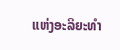ແຫ່ງອະລິຍະທຳ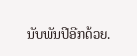ນັບພັນປີອີກດ້ວຍ.